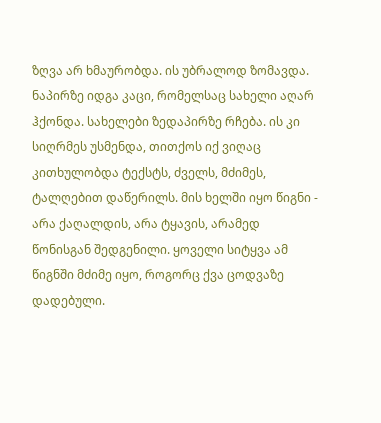ზღვა არ ხმაურობდა. ის უბრალოდ ზომავდა. ნაპირზე იდგა კაცი, რომელსაც სახელი აღარ ჰქონდა. სახელები ზედაპირზე რჩება. ის კი სიღრმეს უსმენდა, თითქოს იქ ვიღაც კითხულობდა ტექსტს, ძველს, მძიმეს, ტალღებით დაწერილს. მის ხელში იყო წიგნი - არა ქაღალდის, არა ტყავის, არამედ წონისგან შედგენილი. ყოველი სიტყვა ამ წიგნში მძიმე იყო, როგორც ქვა ცოდვაზე დადებული.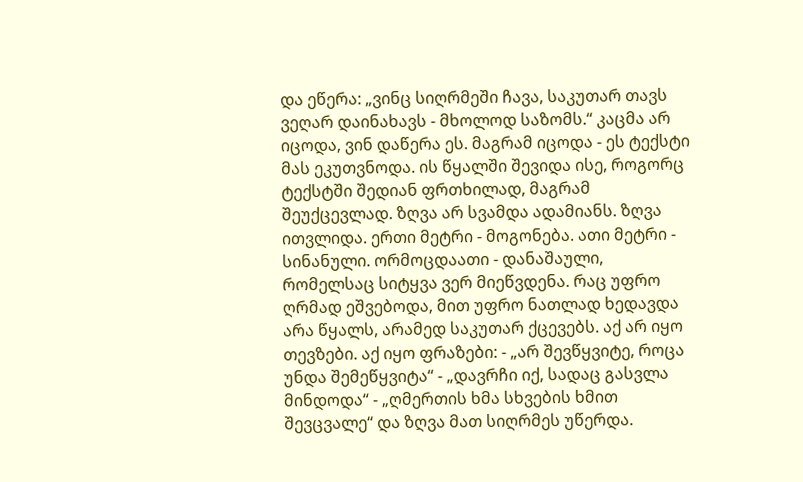და ეწერა: „ვინც სიღრმეში ჩავა, საკუთარ თავს ვეღარ დაინახავს - მხოლოდ საზომს.“ კაცმა არ იცოდა, ვინ დაწერა ეს. მაგრამ იცოდა - ეს ტექსტი მას ეკუთვნოდა. ის წყალში შევიდა ისე, როგორც ტექსტში შედიან ფრთხილად, მაგრამ შეუქცევლად. ზღვა არ სვამდა ადამიანს. ზღვა ითვლიდა. ერთი მეტრი - მოგონება. ათი მეტრი - სინანული. ორმოცდაათი - დანაშაული, რომელსაც სიტყვა ვერ მიეწვდენა. რაც უფრო ღრმად ეშვებოდა, მით უფრო ნათლად ხედავდა არა წყალს, არამედ საკუთარ ქცევებს. აქ არ იყო თევზები. აქ იყო ფრაზები: - „არ შევწყვიტე, როცა უნდა შემეწყვიტა“ - „დავრჩი იქ, სადაც გასვლა მინდოდა“ - „ღმერთის ხმა სხვების ხმით შევცვალე“ და ზღვა მათ სიღრმეს უწერდა.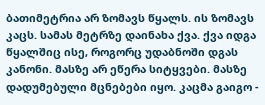ბათიმეტრია არ ზომავს წყალს. ის ზომავს კაცს. სამას მეტრზე დაინახა ქვა. ქვა იდგა წყალშიც ისე, როგორც უდაბნოში დგას კანონი. მასზე არ ეწერა სიტყვები. მასზე დადუმებული მცნებები იყო. კაცმა გაიგო -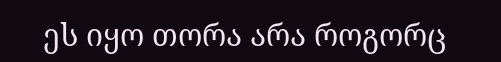ეს იყო თორა არა როგორც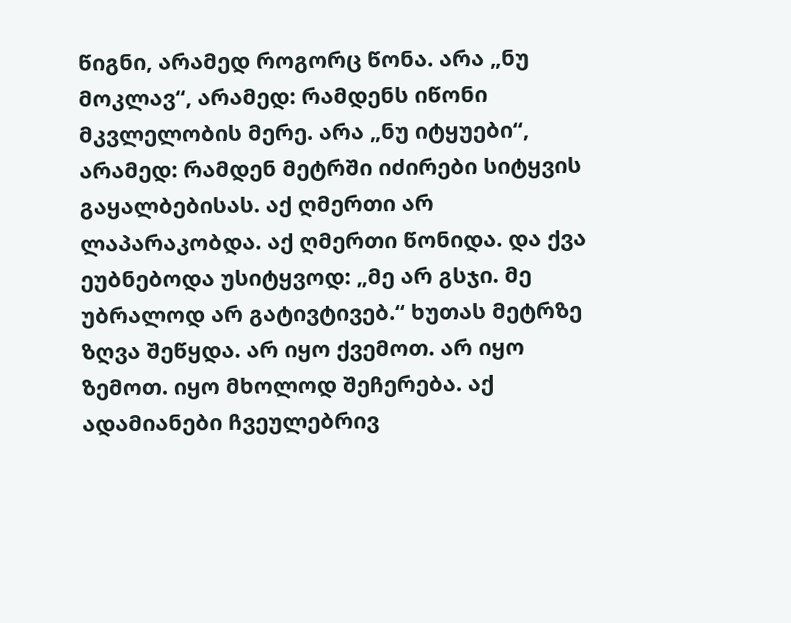წიგნი, არამედ როგორც წონა. არა „ნუ მოკლავ“, არამედ: რამდენს იწონი მკვლელობის მერე. არა „ნუ იტყუები“, არამედ: რამდენ მეტრში იძირები სიტყვის გაყალბებისას. აქ ღმერთი არ ლაპარაკობდა. აქ ღმერთი წონიდა. და ქვა ეუბნებოდა უსიტყვოდ: „მე არ გსჯი. მე უბრალოდ არ გატივტივებ.“ ხუთას მეტრზე ზღვა შეწყდა. არ იყო ქვემოთ. არ იყო ზემოთ. იყო მხოლოდ შეჩერება. აქ ადამიანები ჩვეულებრივ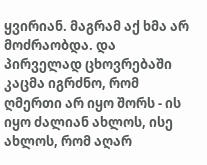ყვირიან. მაგრამ აქ ხმა არ მოძრაობდა. და პირველად ცხოვრებაში კაცმა იგრძნო, რომ ღმერთი არ იყო შორს - ის იყო ძალიან ახლოს, ისე ახლოს, რომ აღარ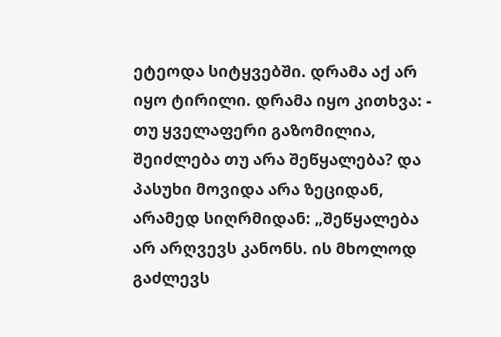ეტეოდა სიტყვებში. დრამა აქ არ იყო ტირილი. დრამა იყო კითხვა: - თუ ყველაფერი გაზომილია, შეიძლება თუ არა შეწყალება? და პასუხი მოვიდა არა ზეციდან, არამედ სიღრმიდან: „შეწყალება არ არღვევს კანონს. ის მხოლოდ გაძლევს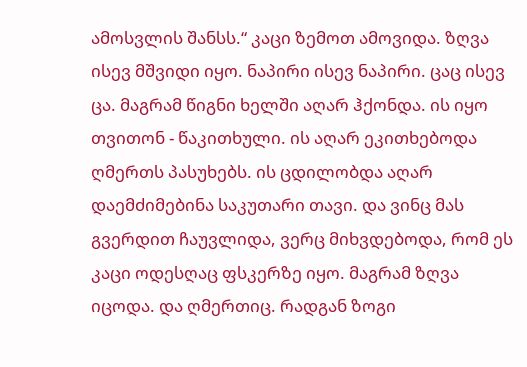ამოსვლის შანსს.“ კაცი ზემოთ ამოვიდა. ზღვა ისევ მშვიდი იყო. ნაპირი ისევ ნაპირი. ცაც ისევ ცა. მაგრამ წიგნი ხელში აღარ ჰქონდა. ის იყო თვითონ - წაკითხული. ის აღარ ეკითხებოდა ღმერთს პასუხებს. ის ცდილობდა აღარ დაემძიმებინა საკუთარი თავი. და ვინც მას გვერდით ჩაუვლიდა, ვერც მიხვდებოდა, რომ ეს კაცი ოდესღაც ფსკერზე იყო. მაგრამ ზღვა იცოდა. და ღმერთიც. რადგან ზოგი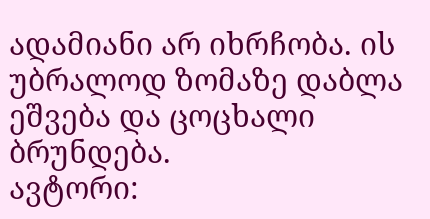ადამიანი არ იხრჩობა. ის უბრალოდ ზომაზე დაბლა ეშვება და ცოცხალი ბრუნდება.
ავტორი: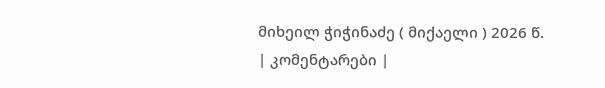მიხეილ ჭიჭინაძე ( მიქაელი ) 2026 წ.
| კომენტარები |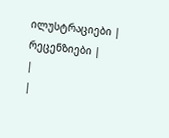ილუსტრაციები |
რეცენზიები |
|
|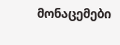მონაცემები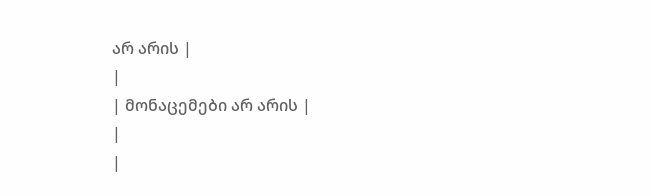არ არის |
|
| მონაცემები არ არის |
|
|